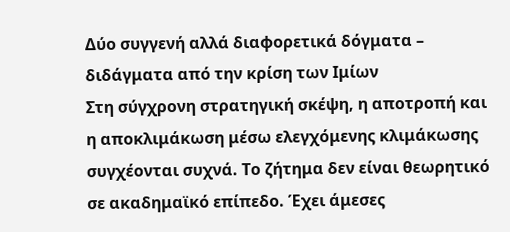Δύο συγγενή αλλά διαφορετικά δόγματα – διδάγματα από την κρίση των Ιμίων
Στη σύγχρονη στρατηγική σκέψη, η αποτροπή και η αποκλιμάκωση μέσω ελεγχόμενης κλιμάκωσης συγχέονται συχνά. Το ζήτημα δεν είναι θεωρητικό σε ακαδημαϊκό επίπεδο. Έχει άμεσες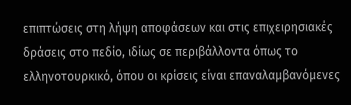επιπτώσεις στη λήψη αποφάσεων και στις επιχειρησιακές δράσεις στο πεδίο, ιδίως σε περιβάλλοντα όπως το ελληνοτουρκικό, όπου οι κρίσεις είναι επαναλαμβανόμενες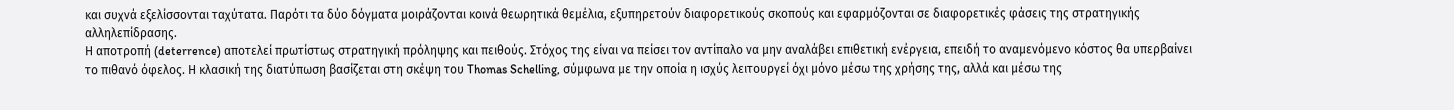και συχνά εξελίσσονται ταχύτατα. Παρότι τα δύο δόγματα μοιράζονται κοινά θεωρητικά θεμέλια, εξυπηρετούν διαφορετικούς σκοπούς και εφαρμόζονται σε διαφορετικές φάσεις της στρατηγικής αλληλεπίδρασης.
Η αποτροπή (deterrence) αποτελεί πρωτίστως στρατηγική πρόληψης και πειθούς. Στόχος της είναι να πείσει τον αντίπαλο να μην αναλάβει επιθετική ενέργεια, επειδή το αναμενόμενο κόστος θα υπερβαίνει το πιθανό όφελος. Η κλασική της διατύπωση βασίζεται στη σκέψη του Thomas Schelling, σύμφωνα με την οποία η ισχύς λειτουργεί όχι μόνο μέσω της χρήσης της, αλλά και μέσω της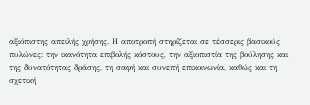αξιόπιστης απειλής χρήσης. Η αποτροπή στηρίζεται σε τέσσερις βασικούς πυλώνες: την ικανότητα επιβολής κόστους, την αξιοπιστία της βούλησης και της δυνατότητας δράσης, τη σαφή και συνεπή επικοινωνία, καθώς και τη σχετική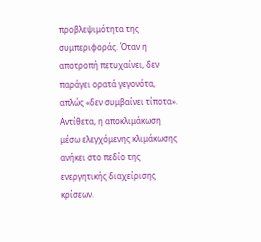προβλεψιμότητα της συμπεριφοράς. Όταν η αποτροπή πετυχαίνει, δεν παράγει ορατά γεγονότα, απλώς «δεν συμβαίνει τίποτα».
Αντίθετα, η αποκλιμάκωση μέσω ελεγχόμενης κλιμάκωσης ανήκει στο πεδίο της ενεργητικής διαχείρισης κρίσεων.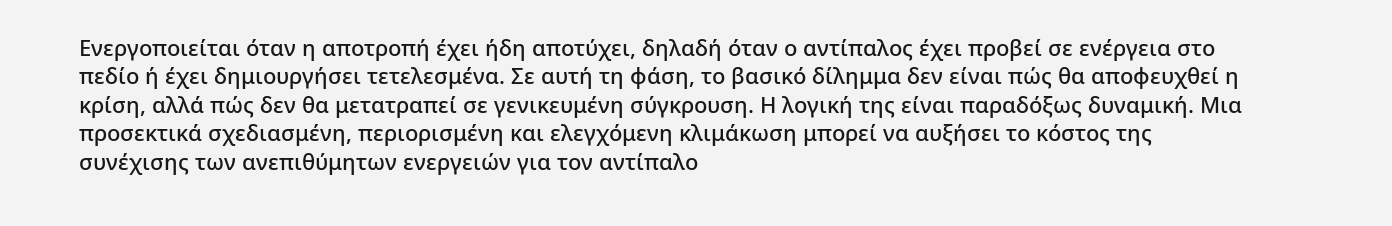Ενεργοποιείται όταν η αποτροπή έχει ήδη αποτύχει, δηλαδή όταν ο αντίπαλος έχει προβεί σε ενέργεια στο πεδίο ή έχει δημιουργήσει τετελεσμένα. Σε αυτή τη φάση, το βασικό δίλημμα δεν είναι πώς θα αποφευχθεί η κρίση, αλλά πώς δεν θα μετατραπεί σε γενικευμένη σύγκρουση. Η λογική της είναι παραδόξως δυναμική. Μια προσεκτικά σχεδιασμένη, περιορισμένη και ελεγχόμενη κλιμάκωση μπορεί να αυξήσει το κόστος της συνέχισης των ανεπιθύμητων ενεργειών για τον αντίπαλο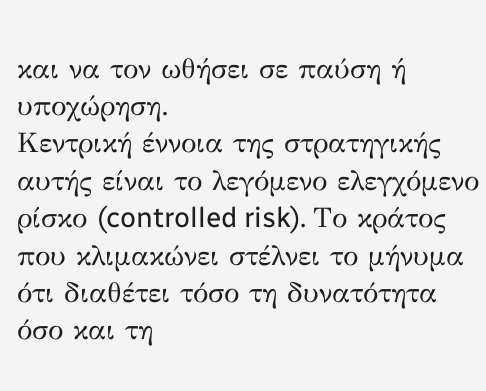και να τον ωθήσει σε παύση ή υποχώρηση.
Κεντρική έννοια της στρατηγικής αυτής είναι το λεγόμενο ελεγχόμενο ρίσκο (controlled risk). Το κράτος που κλιμακώνει στέλνει το μήνυμα ότι διαθέτει τόσο τη δυνατότητα όσο και τη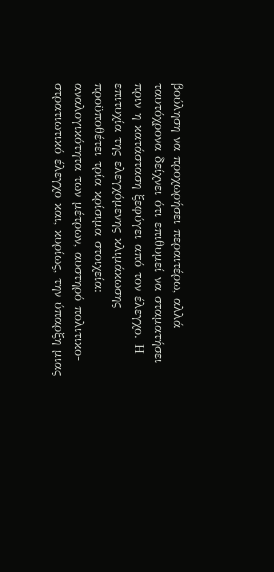βούληση να προχωρήσει περαιτέρω, αλλά ταυτόχρονα δείχνει ότι επιθυμεί να σταματήσει πριν η κατάσταση ξεφύγει από τον έλεγχο. Η επιτυχία της ελεγχόμενης κλιμάκωσης προϋποθέτει τρία κρίσιμα στοιχεία: αναλογικότητα των μέτρων, αυστηρό πολιτικο-στρατιωτικό έλεγχο και, κυρίως, την ύπαρξη μιας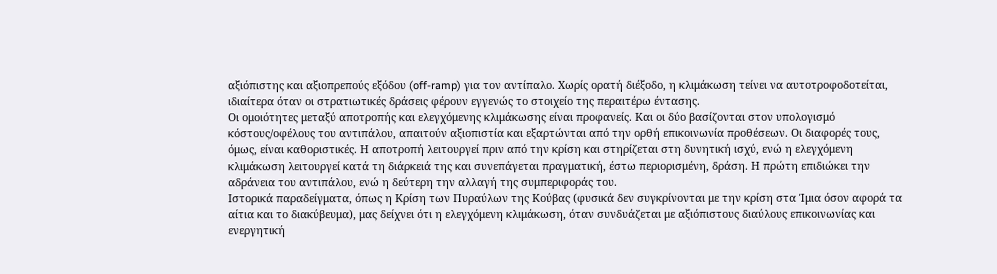αξιόπιστης και αξιοπρεπούς εξόδου (off-ramp) για τον αντίπαλο. Χωρίς ορατή διέξοδο, η κλιμάκωση τείνει να αυτοτροφοδοτείται, ιδιαίτερα όταν οι στρατιωτικές δράσεις φέρουν εγγενώς το στοιχείο της περαιτέρω έντασης.
Οι ομοιότητες μεταξύ αποτροπής και ελεγχόμενης κλιμάκωσης είναι προφανείς. Και οι δύο βασίζονται στον υπολογισμό κόστους/οφέλους του αντιπάλου, απαιτούν αξιοπιστία και εξαρτώνται από την ορθή επικοινωνία προθέσεων. Οι διαφορές τους, όμως, είναι καθοριστικές. Η αποτροπή λειτουργεί πριν από την κρίση και στηρίζεται στη δυνητική ισχύ, ενώ η ελεγχόμενη κλιμάκωση λειτουργεί κατά τη διάρκειά της και συνεπάγεται πραγματική, έστω περιορισμένη, δράση. Η πρώτη επιδιώκει την αδράνεια του αντιπάλου, ενώ η δεύτερη την αλλαγή της συμπεριφοράς του.
Ιστορικά παραδείγματα, όπως η Κρίση των Πυραύλων της Κούβας (φυσικά δεν συγκρίνονται με την κρίση στα Ίμια όσον αφορά τα αίτια και το διακύβευμα), μας δείχνει ότι η ελεγχόμενη κλιμάκωση, όταν συνδυάζεται με αξιόπιστους διαύλους επικοινωνίας και ενεργητική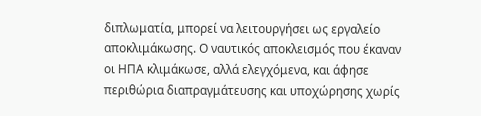διπλωματία, μπορεί να λειτουργήσει ως εργαλείο αποκλιμάκωσης. Ο ναυτικός αποκλεισμός που έκαναν οι ΗΠΑ κλιμάκωσε, αλλά ελεγχόμενα, και άφησε περιθώρια διαπραγμάτευσης και υποχώρησης χωρίς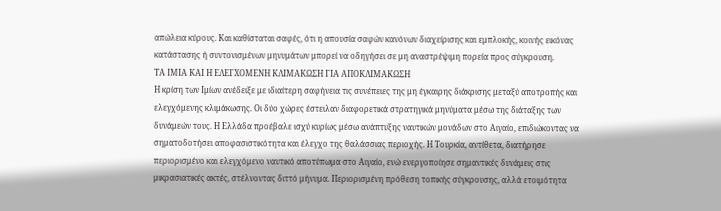απώλεια κύρους. Και καθίσταται σαφές, ότι η απουσία σαφών κανόνων διαχείρισης και εμπλοκής, κοινής εικόνας κατάστασης ή συντονισμένων μηνυμάτων μπορεί να οδηγήσει σε μη αναστρέψιμη πορεία προς σύγκρουση.
ΤΑ ΙΜΙΑ ΚΑΙ Η ΕΛΕΓΧΟΜΕΝΗ ΚΛΙΜΑΚΩΣΗ ΓΙΑ ΑΠΟΚΛΙΜΑΚΩΣΗ
Η κρίση των Ιμίων ανέδειξε με ιδιαίτερη σαφήνεια τις συνέπειες της μη έγκαιρης διάκρισης μεταξύ αποτροπής και ελεγχόμενης κλιμάκωσης. Οι δύο χώρες έστειλαν διαφορετικά στρατηγικά μηνύματα μέσω της διάταξης των δυνάμεών τους. Η Ελλάδα προέβαλε ισχύ κυρίως μέσω ανάπτυξης ναυτικών μονάδων στο Αιγαίο, επιδιώκοντας να σηματοδοτήσει αποφασιστικότητα και έλεγχο της θαλάσσιας περιοχής. Η Τουρκία, αντίθετα, διατήρησε περιορισμένο και ελεγχόμενο ναυτικό αποτύπωμα στο Αιγαίο, ενώ ενεργοποίησε σημαντικές δυνάμεις στις μικρασιατικές ακτές, στέλνοντας διττό μήνυμα. Περιορισμένη πρόθεση τοπικής σύγκρουσης, αλλά ετοιμότητα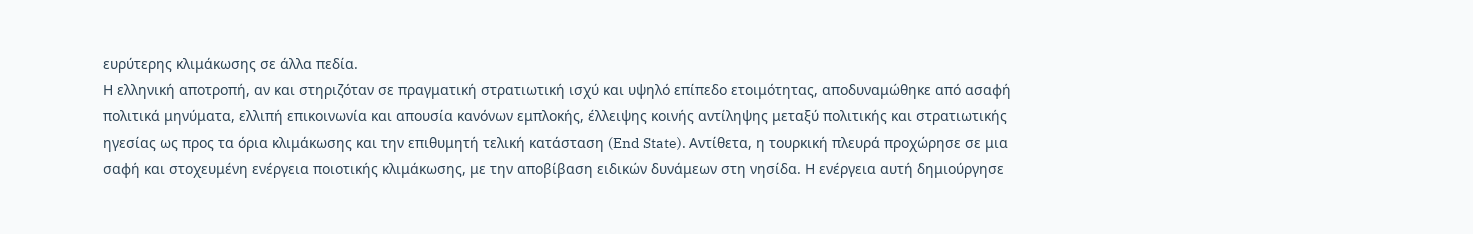ευρύτερης κλιμάκωσης σε άλλα πεδία.
Η ελληνική αποτροπή, αν και στηριζόταν σε πραγματική στρατιωτική ισχύ και υψηλό επίπεδο ετοιμότητας, αποδυναμώθηκε από ασαφή πολιτικά μηνύματα, ελλιπή επικοινωνία και απουσία κανόνων εμπλοκής, έλλειψης κοινής αντίληψης μεταξύ πολιτικής και στρατιωτικής ηγεσίας ως προς τα όρια κλιμάκωσης και την επιθυμητή τελική κατάσταση (End State). Αντίθετα, η τουρκική πλευρά προχώρησε σε μια σαφή και στοχευμένη ενέργεια ποιοτικής κλιμάκωσης, με την αποβίβαση ειδικών δυνάμεων στη νησίδα. Η ενέργεια αυτή δημιούργησε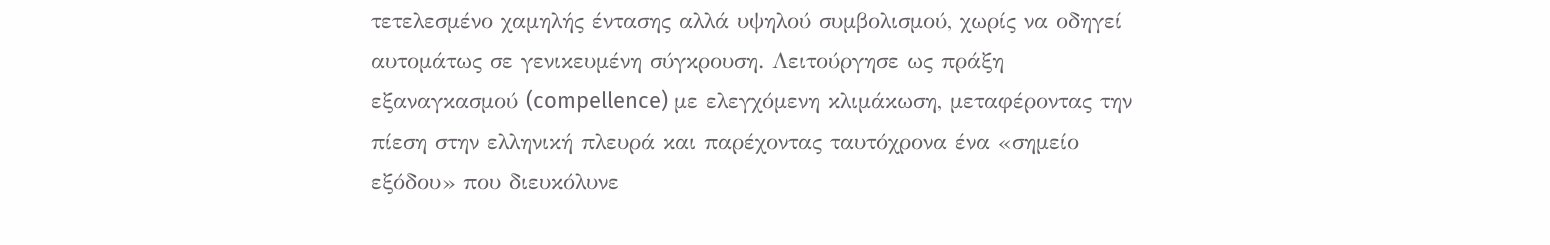τετελεσμένο χαμηλής έντασης αλλά υψηλού συμβολισμού, χωρίς να οδηγεί αυτομάτως σε γενικευμένη σύγκρουση. Λειτούργησε ως πράξη εξαναγκασμού (compellence) με ελεγχόμενη κλιμάκωση, μεταφέροντας την πίεση στην ελληνική πλευρά και παρέχοντας ταυτόχρονα ένα «σημείο εξόδου» που διευκόλυνε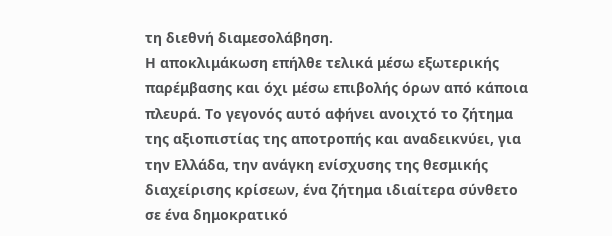τη διεθνή διαμεσολάβηση.
Η αποκλιμάκωση επήλθε τελικά μέσω εξωτερικής παρέμβασης και όχι μέσω επιβολής όρων από κάποια πλευρά. Το γεγονός αυτό αφήνει ανοιχτό το ζήτημα της αξιοπιστίας της αποτροπής και αναδεικνύει, για την Ελλάδα, την ανάγκη ενίσχυσης της θεσμικής διαχείρισης κρίσεων, ένα ζήτημα ιδιαίτερα σύνθετο σε ένα δημοκρατικό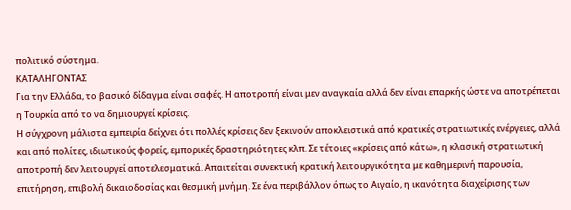πολιτικό σύστημα.
ΚΑΤΑΛΗΓΟΝΤΑΣ
Για την Ελλάδα, το βασικό δίδαγμα είναι σαφές. Η αποτροπή είναι μεν αναγκαία αλλά δεν είναι επαρκής ώστε να αποτρέπεται η Τουρκία από το να δημιουργεί κρίσεις.
Η σύγχρονη μάλιστα εμπειρία δείχνει ότι πολλές κρίσεις δεν ξεκινούν αποκλειστικά από κρατικές στρατιωτικές ενέργειες, αλλά και από πολίτες, ιδιωτικούς φορείς, εμπορικές δραστηριότητες κλπ. Σε τέτοιες «κρίσεις από κάτω», η κλασική στρατιωτική αποτροπή δεν λειτουργεί αποτελεσματικά. Απαιτείται συνεκτική κρατική λειτουργικότητα με καθημερινή παρουσία, επιτήρηση, επιβολή δικαιοδοσίας και θεσμική μνήμη. Σε ένα περιβάλλον όπως το Αιγαίο, η ικανότητα διαχείρισης των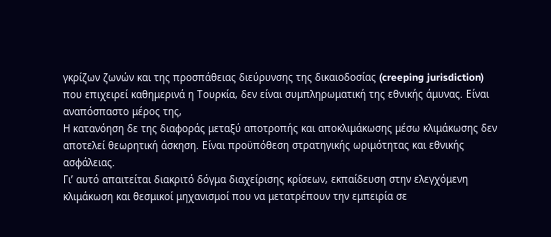γκρίζων ζωνών και της προσπάθειας διεύρυνσης της δικαιοδοσίας (creeping jurisdiction) που επιχειρεί καθημερινά η Τουρκία, δεν είναι συμπληρωματική της εθνικής άμυνας. Είναι αναπόσπαστο μέρος της,
Η κατανόηση δε της διαφοράς μεταξύ αποτροπής και αποκλιμάκωσης μέσω κλιμάκωσης δεν αποτελεί θεωρητική άσκηση. Είναι προϋπόθεση στρατηγικής ωριμότητας και εθνικής ασφάλειας.
Γι’ αυτό απαιτείται διακριτό δόγμα διαχείρισης κρίσεων, εκπαίδευση στην ελεγχόμενη κλιμάκωση και θεσμικοί μηχανισμοί που να μετατρέπουν την εμπειρία σε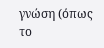γνώση (όπως το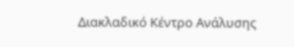Διακλαδικό Κέντρο Ανάλυσης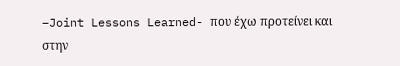–Joint Lessons Learned- που έχω προτείνει και στην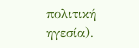πολιτική ηγεσία).